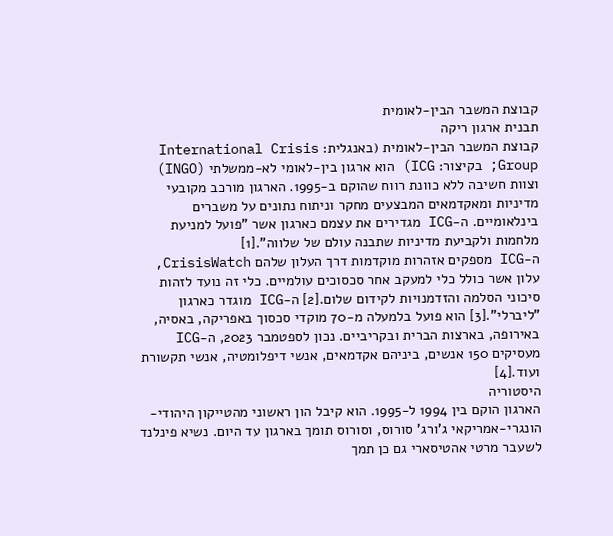קבוצת המשבר הבין-לאומית
תבנית ארגון ריקה
קבוצת המשבר הבין-לאומית (באנגלית: International Crisis Group; בקיצור: ICG) הוא ארגון בין-לאומי לא-ממשלתי (INGO) וצוות חשיבה ללא כוונת רווח שהוקם ב-1995. הארגון מורכב מקובעי מדיניות ומאקדמאים המבצעים מחקר וניתוח נתונים על משברים בינלאומיים. ה-ICG מגדירים את עצמם כארגון אשר "פועל למניעת מלחמות ולקביעת מדיניות שתבנה עולם של שלווה".[1]
ה-ICG מספקים אזהרות מוקדמות דרך העלון שלהם CrisisWatch, עלון אשר כולל כלי למעקב אחר סכסוכים עולמיים. כלי זה נועד לזהות סיכוני הסלמה והזדמנויות לקידום שלום.[2] ה-ICG מוגדר כארגון "ליברלי".[3] הוא פועל בלמעלה מ-70 מוקדי סכסוך באפריקה, באסיה, באירופה, בארצות הברית ובקריביים. נכון לספטמבר 2023, ה-ICG מעסיקים 150 אנשים, ביניהם אקדמאים, אנשי דיפלומטיה, אנשי תקשורת ועוד.[4]
היסטוריה
הארגון הוקם בין 1994 ל-1995. הוא קיבל הון ראשוני מהטייקון היהודי-הונגרי-אמריקאי ג'ורג' סורוס, וסורוס תומך בארגון עד היום. נשיא פינלנד לשעבר מרטי אהטיסארי גם כן תמך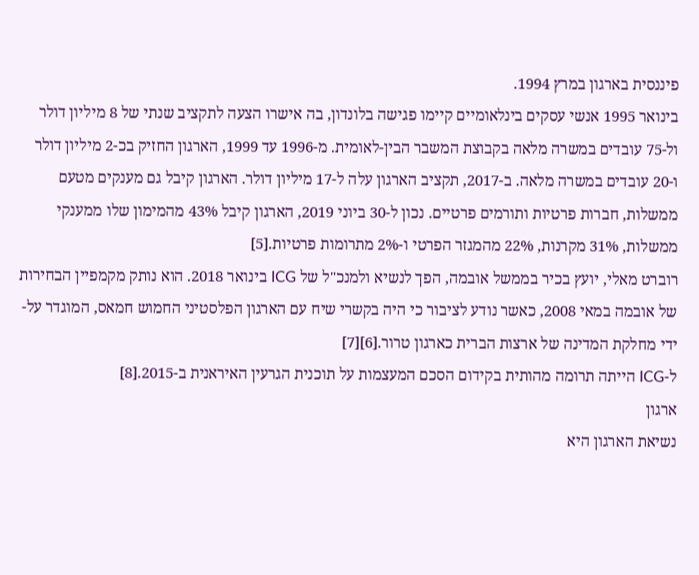פיננסית בארגון במרץ 1994.
בינואר 1995 אנשי עסקים בינלאומיים קיימו פגישה בלונדון, בה אישרו הצעה לתקציב שנתי של 8 מיליון דולר ול-75 עובדים במשרה מלאה בקבוצת המשבר הבין-לאומית. מ-1996 עד 1999, הארגון החזיק בכ-2 מיליון דולר ו-20 עובדים במשרה מלאה. ב-2017, תקציב הארגון עלה ל-17 מיליון דולר. הארגון קיבל גם מענקים מטעם ממשלות, חברות פרטיות ותורמים פרטיים. נכון ל-30 ביוני 2019, הארגון קיבל 43% מהמימון שלו ממענקי ממשלות, 31% מקרנות, 22% מהמגזר הפרטי ו-2% מתרומות פרטיות.[5]
רוברט מאלי, יועץ בכיר בממשל אובמה, הפך לנשיא ולמנכ"ל של ICG בינואר 2018. הוא נותק מקמפיין הבחירות של אובמה במאי 2008, כאשר נודע לציבור כי היה בקשרי שיח עם הארגון הפלסטיני החמוש חמאס, המוגדר על-ידי מחלקת המדינה של ארצות הברית כארגון טרור.[6][7]
ל-ICG הייתה תרומה מהותית בקידום הסכם המעצמות על תוכנית הגרעין האיראנית ב-2015.[8]
ארגון
נשיאת הארגון היא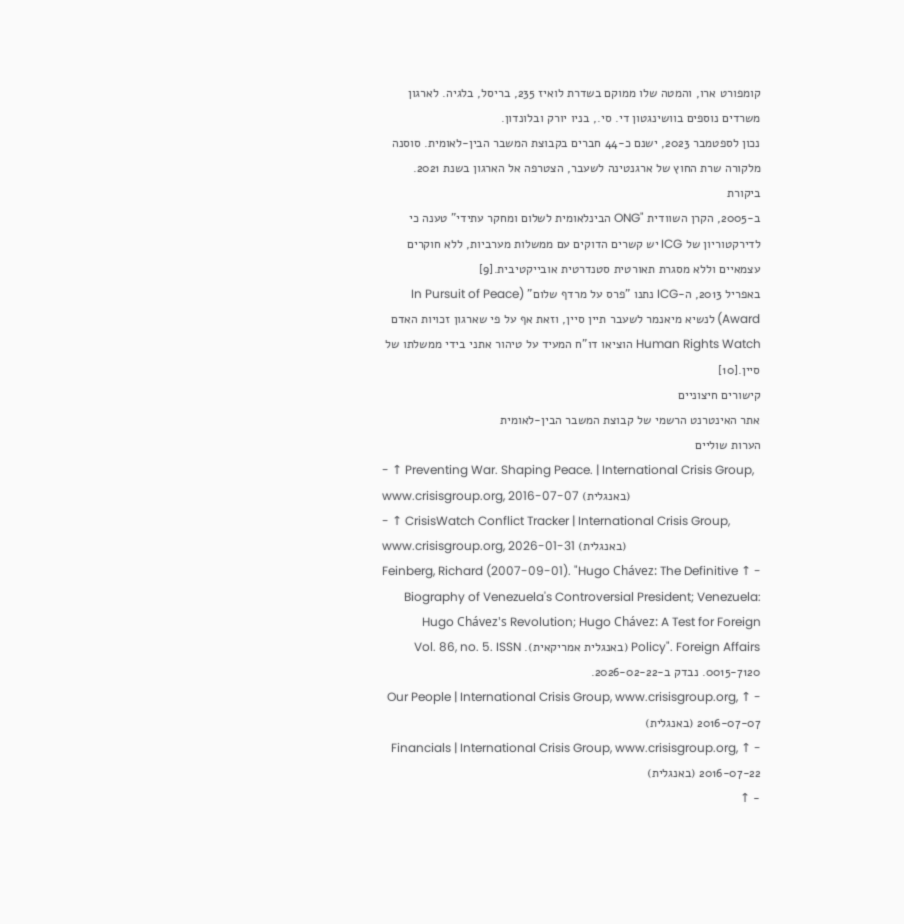קומפורט ארו, והמטה שלו ממוקם בשדרת לואיז 235, בריסל, בלגיה. לארגון משרדים נוספים בוושינגטון די. סי., בניו יורק ובלונדון.
נכון לספטמבר 2023, ישנם כ-44 חברים בקבוצת המשבר הבין-לאומית. סוסנה מלקורה שרת החוץ של ארגנטינה לשעבר, הצטרפה אל הארגון בשנת 2021.
ביקורת
ב-2005, הקרן השוודית "ONG הבינלאומית לשלום ומחקר עתידי" טענה כי לדירקטוריון של ICG יש קשרים הדוקים עם ממשלות מערביות, ללא חוקרים עצמאיים וללא מסגרת תאורטית סטנדרטית אובייקטיבית.[9]
באפריל 2013, ה-ICG נתנו "פרס על מרדף שלום" (In Pursuit of Peace Award) לנשיא מיאנמר לשעבר תיין סיין, וזאת אף על פי שארגון זכויות האדם Human Rights Watch הוציאו דו"ח המעיד על טיהור אתני בידי ממשלתו של סיין.[10]
קישורים חיצוניים
אתר האינטרנט הרשמי של קבוצת המשבר הבין-לאומית
הערות שוליים
- ↑ Preventing War. Shaping Peace. | International Crisis Group, www.crisisgroup.org, 2016-07-07 (באנגלית)
- ↑ CrisisWatch Conflict Tracker | International Crisis Group, www.crisisgroup.org, 2026-01-31 (באנגלית)
- ↑ Feinberg, Richard (2007-09-01). "Hugo Chávez: The Definitive Biography of Venezuela's Controversial President; Venezuela: Hugo Chávez's Revolution; Hugo Chávez: A Test for Foreign Policy". Foreign Affairs (באנגלית אמריקאית). Vol. 86, no. 5. ISSN 0015-7120. נבדק ב-2026-02-22.
- ↑ Our People | International Crisis Group, www.crisisgroup.org, 2016-07-07 (באנגלית)
- ↑ Financials | International Crisis Group, www.crisisgroup.org, 2016-07-22 (באנגלית)
- ↑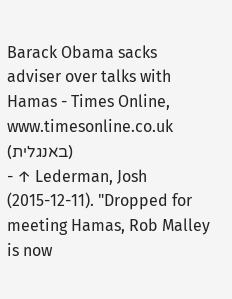Barack Obama sacks adviser over talks with Hamas - Times Online, www.timesonline.co.uk (באנגלית)
- ↑ Lederman, Josh (2015-12-11). "Dropped for meeting Hamas, Rob Malley is now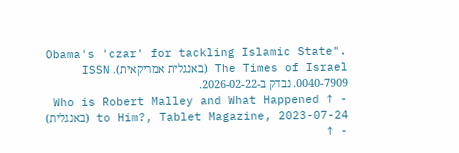Obama's 'czar' for tackling Islamic State". The Times of Israel (באנגלית אמריקאית). ISSN 0040-7909. נבדק ב-2026-02-22.
- ↑ Who is Robert Malley and What Happened to Him?, Tablet Magazine, 2023-07-24 (באנגלית)
- ↑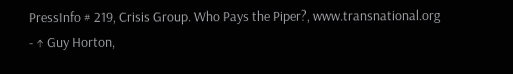PressInfo # 219, Crisis Group. Who Pays the Piper?, www.transnational.org
- ↑ Guy Horton,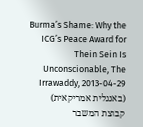Burma’s Shame: Why the ICG’s Peace Award for Thein Sein Is Unconscionable, The Irrawaddy, 2013-04-29 (באנגלית אמריקאית)
קבוצת המשבר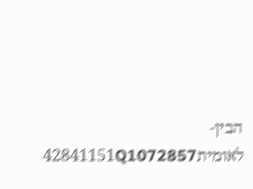הבין-לאומית42841151Q1072857